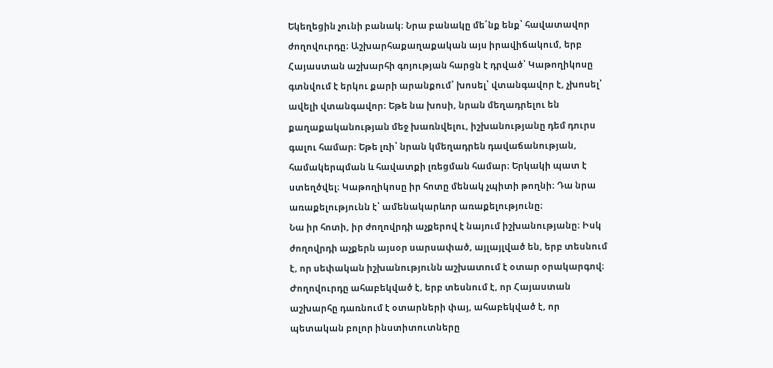Եկեղեցին չունի բանակ։ Նրա բանակը մե՛նք ենք՝ հավատավոր ժողովուրդը։ Աշխարհաքաղաքական այս իրավիճակում, երբ Հայաստան աշխարհի գոյության հարցն է դրված՝ Կաթողիկոսը գտնվում է երկու քարի արանքում՝ խոսել՝ վտանգավոր է, չխոսել՝ ավելի վտանգավոր։ Եթե նա խոսի, նրան մեղադրելու են քաղաքականության մեջ խառնվելու, իշխանությանը դեմ դուրս գալու համար։ Եթե լռի՝ նրան կմեղադրեն դավաճանության, համակերպման և հավատքի լռեցման համար։ Երկակի պատ է ստեղծվել։ Կաթողիկոսը իր հոտը մենակ չպիտի թողնի։ Դա նրա առաքելությունն է՝ ամենակարևոր առաքելությունը։
Նա իր հոտի, իր ժողովրդի աչքերով է նայում իշխանությանը։ Իսկ ժողովրդի աչքերն այսօր սարսափած, այլայլված են, երբ տեսնում է, որ սեփական իշխանությունն աշխատում է օտար օրակարգով։ Ժողովուրդը ահաբեկված է, երբ տեսնում է, որ Հայաստան աշխարհը դառնում է օտարների փայ, ահաբեկված է, որ պետական բոլոր ինստիտուտները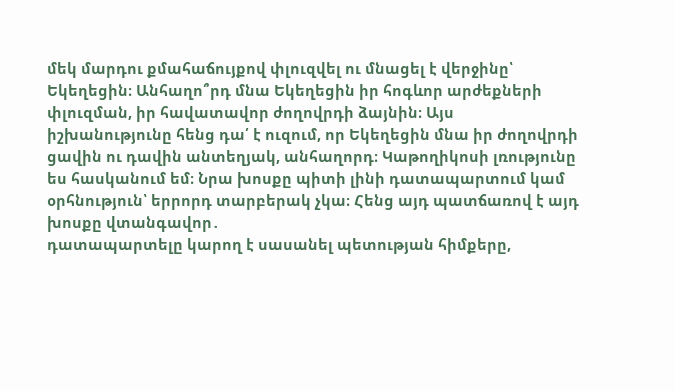մեկ մարդու քմահաճույքով փլուզվել ու մնացել է վերջինը՝ Եկեղեցին։ Անհաղո՞րդ մնա Եկեղեցին իր հոգևոր արժեքների փլուզման, իր հավատավոր ժողովրդի ձայնին։ Այս իշխանությունը հենց դա՛ է ուզում, որ Եկեղեցին մնա իր ժողովրդի ցավին ու դավին անտեղյակ, անհաղորդ։ Կաթողիկոսի լռությունը ես հասկանում եմ։ Նրա խոսքը պիտի լինի դատապարտում կամ օրհնություն՝ երրորդ տարբերակ չկա։ Հենց այդ պատճառով է այդ խոսքը վտանգավոր․
դատապարտելը կարող է սասանել պետության հիմքերը,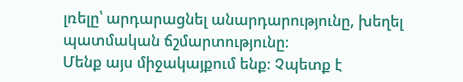լռելը՝ արդարացնել անարդարությունը, խեղել պատմական ճշմարտությունը։
Մենք այս միջակայքում ենք։ Չպետք է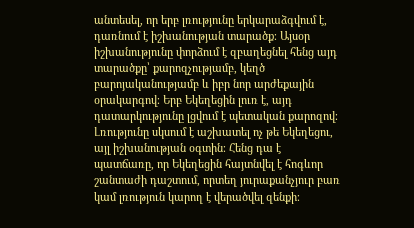անտեսել, որ երբ լռությունը երկարաձգվում է, դառնում է իշխանության տարածք։ Այսօր իշխանությունը փորձում է զբաղեցնել հենց այդ տարածքը՝ քարոզչությամբ, կեղծ բարոյականությամբ և իբր նոր արժեքային օրակարգով։ Երբ Եկեղեցին լուռ է, այդ դատարկությունը լցվում է պետական քարոզով։ Լռությունը սկսում է աշխատել ոչ թե Եկեղեցու, այլ իշխանության օգտին։ Հենց դա է պատճառը, որ Եկեղեցին հայտնվել է հոգևոր շանտաժի դաշտում, որտեղ յուրաքանչյուր բառ կամ լռություն կարող է վերածվել զենքի։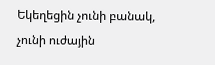Եկեղեցին չունի բանակ, չունի ուժային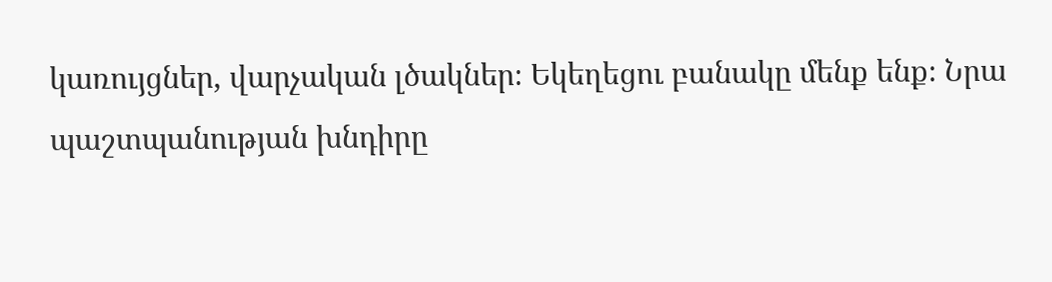կառույցներ, վարչական լծակներ։ Եկեղեցու բանակը մենք ենք։ Նրա պաշտպանության խնդիրը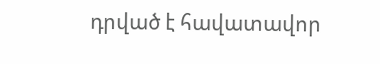դրված է հավատավոր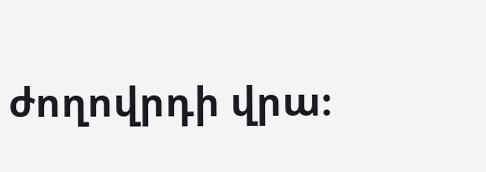ժողովրդի վրա։